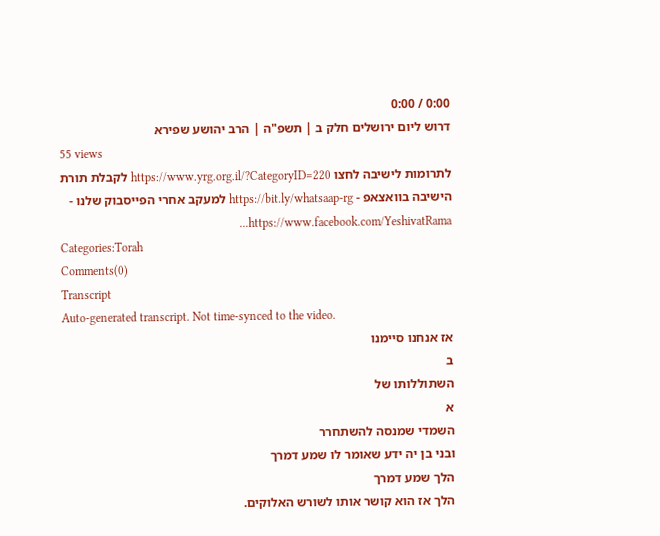0:00 / 0:00
דרוש ליום ירושלים חלק ב | תשפ"ה | הרב יהושע שפירא
55 views
לתרומות לישיבה לחצו https://www.yrg.org.il/?CategoryID=220 לקבלת תורת הישיבה בוואצאפ - https://bit.ly/whatsaap-rg למעקב אחרי הפייסבוק שלנו - https://www.facebook.com/YeshivatRama...
Categories:Torah
Comments(0)
Transcript
Auto-generated transcript. Not time-synced to the video.
אז אנחנו סיימנו
ב
השתוללותו של
א
השמדי שמנסה להשתחרר
ובני בן יה ידע שאומר לו שמע דמרך
הלך שמע דמרך
הלך אז הוא קושר אותו לשורש האלוקים.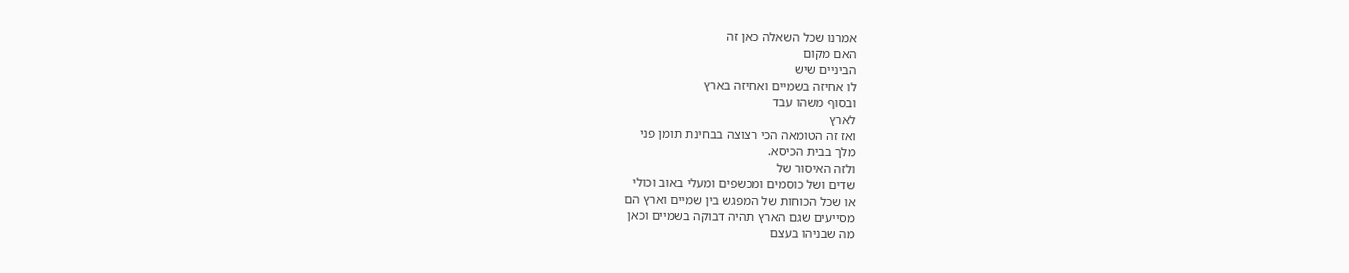אמרנו שכל השאלה כאן זה
האם מקום
הביניים שיש
לו אחיזה בשמיים ואחיזה בארץ
ובסוף משהו עבד
לארץ
ואז זה הטומאה הכי רצוצה בבחינת תומן פני
מלך בבית הכיסא.
ולזה האיסור של
שדים ושל כוסמים ומכשפים ומעלי באוב וכולי
או שכל הכוחות של המפגש בין שמיים וארץ הם
מסייעים שגם הארץ תהיה דבוקה בשמיים וכאן
מה שבניהו בעצם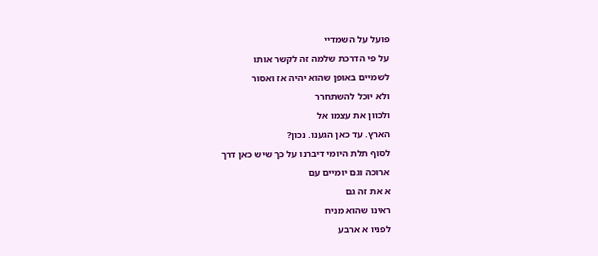פועל על השמדיי
על פי הדרכת שלמה זה לקשר אותו
לשמיים באופן שהוא יהיה אז ואסור
ולא יוכל להשתחרר
ולכוון את עצמו אל
הארץ. עד כאן הגענו. נכון?
לסוף תלת היומי דיברנו על כך שיש כאן דרך
ארוכה וגם יומיים עם
א את זה גם
ראינו שהוא מניח
לפניו א ארבע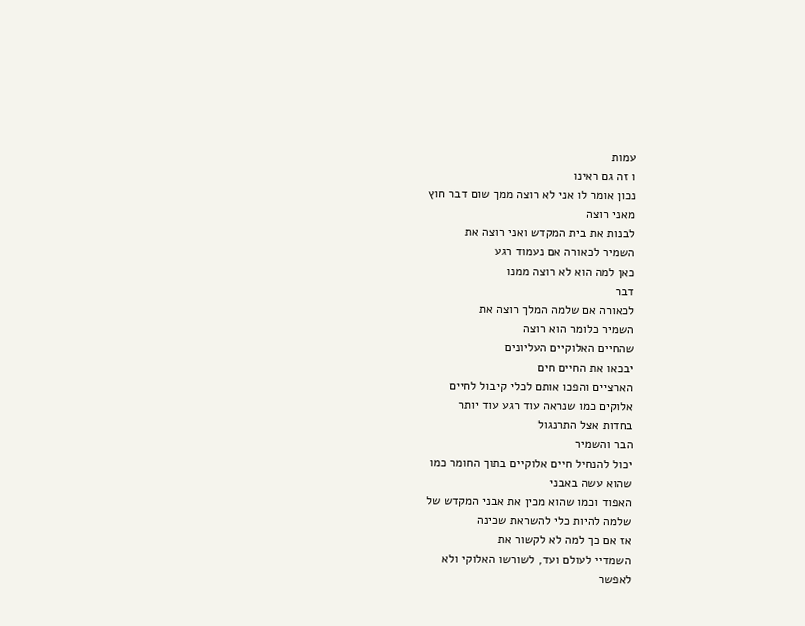עמות
ו זה גם ראינו
נכון אומר לו אני לא רוצה ממך שום דבר חוץ
מאני רוצה
לבנות את בית המקדש ואני רוצה את
השמיר לכאורה אם נעמוד רגע
כאן למה הוא לא רוצה ממנו
דבר
לכאורה אם שלמה המלך רוצה את
השמיר כלומר הוא רוצה
שהחיים האלוקיים העליונים
יבכאו את החיים חים
הארציים והפכו אותם לכלי קיבול לחיים
אלוקים כמו שנראה עוד רגע עוד יותר
בחדות אצל התרנגול
הבר והשמיר
יכול להנחיל חיים אלוקיים בתוך החומר כמו
שהוא עשה באבני
האפוד וכמו שהוא מכין את אבני המקדש של
שלמה להיות כלי להשראת שכינה
אז אם כך למה לא לקשור את
השמדיי לעולם ועד, לשורשו האלוקי ולא
לאפשר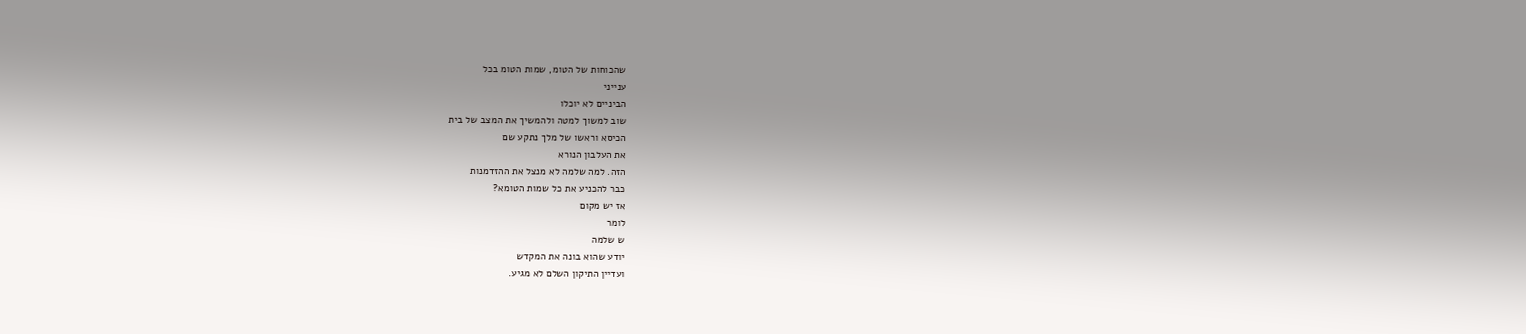שהכוחות של הטומ, שמות הטומ בכל
ענייני
הביניים לא יוכלו
שוב למשוך למטה ולהמשיך את המצב של בית
הכיסא וראשו של מלך נתקע שם
את העלבון הנורא
הזה. למה שלמה לא מנצל את ההזדמנות
כבר להכניע את כל שמות הטומא?
אז יש מקום
לומר
ש שלמה
יודע שהוא בונה את המקדש
ועדיין התיקון השלם לא מגיע.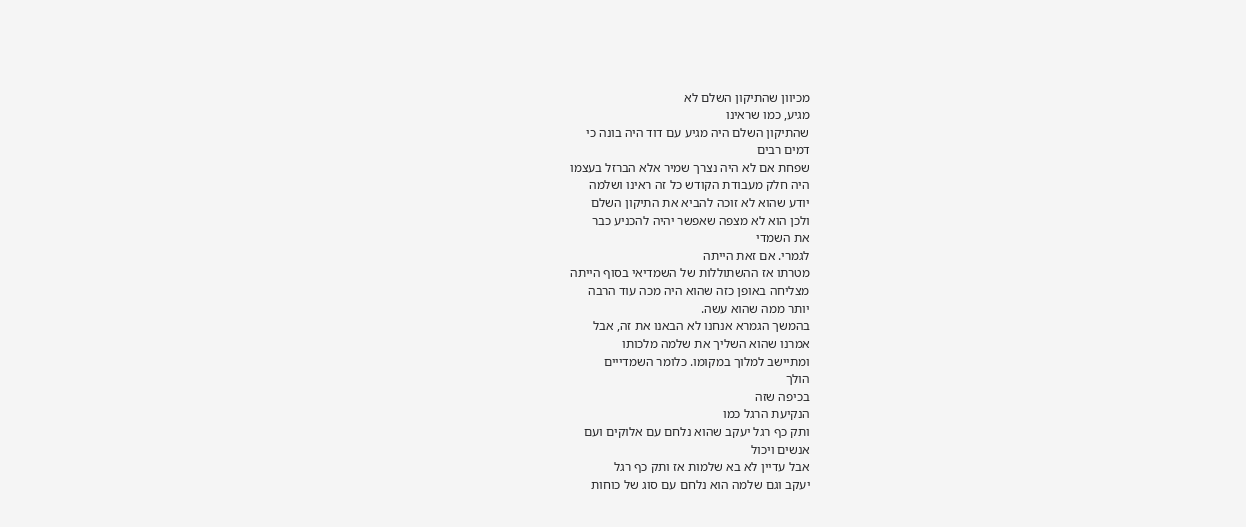מכיוון שהתיקון השלם לא
מגיע, כמו שראינו
שהתיקון השלם היה מגיע עם דוד היה בונה כי
דמים רבים
שפחת אם לא היה נצרך שמיר אלא הברזל בעצמו
היה חלק מעבודת הקודש כל זה ראינו ושלמה
יודע שהוא לא זוכה להביא את התיקון השלם
ולכן הוא לא מצפה שאפשר יהיה להכניע כבר
את השמדי
לגמרי. אם זאת הייתה
מטרתו אז ההשתוללות של השמדיאי בסוף הייתה
מצליחה באופן כזה שהוא היה מכה עוד הרבה
יותר ממה שהוא עשה.
בהמשך הגמרא אנחנו לא הבאנו את זה, אבל
אמרנו שהוא השליך את שלמה מלכותו
ומתיישב למלוך במקומו. כלומר השמדייים
הולך
בכיפה שזה
הנקיעת הרגל כמו
ותק כף רגל יעקב שהוא נלחם עם אלוקים ועם
אנשים ויכול
אבל עדיין לא בא שלמות אז ותק כף רגל
יעקב וגם שלמה הוא נלחם עם סוג של כוחות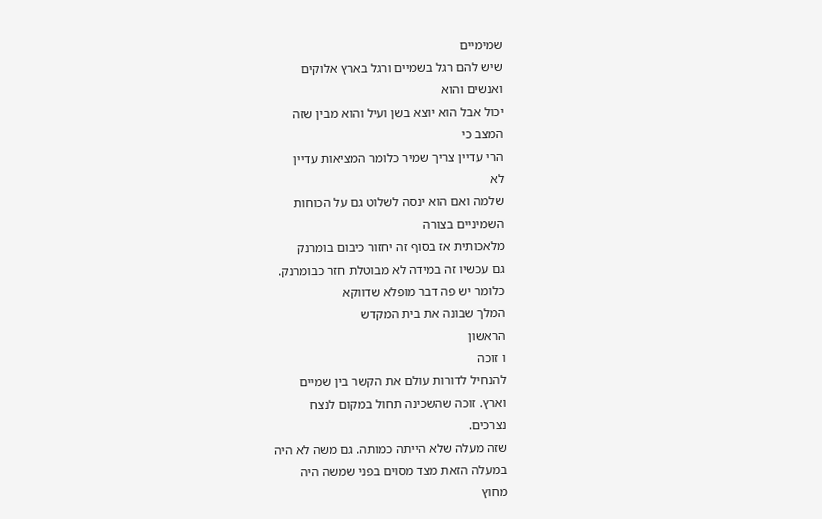שמימיים
שיש להם רגל בשמיים ורגל בארץ אלוקים
ואנשים והוא
יכול אבל הוא יוצא בשן ועיל והוא מבין שזה
המצב כי
הרי עדיין צריך שמיר כלומר המציאות עדיין
לא
שלמה ואם הוא ינסה לשלוט גם על הכוחות
השמיניים בצורה
מלאכותית אז בסוף זה יחזור כיבום בומרנק
גם עכשיו זה במידה לא מבוטלת חזר כבומרנק.
כלומר יש פה דבר מופלא שדווקא
המלך שבונה את בית המקדש
הראשון
ו זוכה
להנחיל לדורות עולם את הקשר בין שמיים
וארץ. זוכה שהשכינה תחול במקום לנצח
נצרכים.
שזה מעלה שלא הייתה כמותה. גם משה לא היה
במעלה הזאת מצד מסוים בפני שמשה היה
מחוץ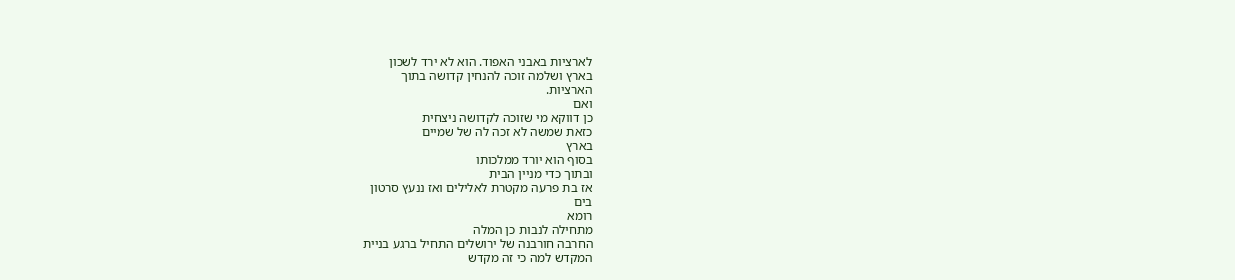לארציות באבני האפוד. הוא לא ירד לשכון
בארץ ושלמה זוכה להנחין קדושה בתוך
הארציות.
ואם
כן דווקא מי שזוכה לקדושה ניצחית
כזאת שמשה לא זכה לה של שמיים
בארץ
בסוף הוא יורד ממלכותו
ובתוך כדי מניין הבית
אז בת פרעה מקטרת לאלילים ואז ננעץ סרטון
בים
רומא
מתחילה לנבות כן המלה
החרבה חורבנה של ירושלים התחיל ברגע בניית
המקדש למה כי זה מקדש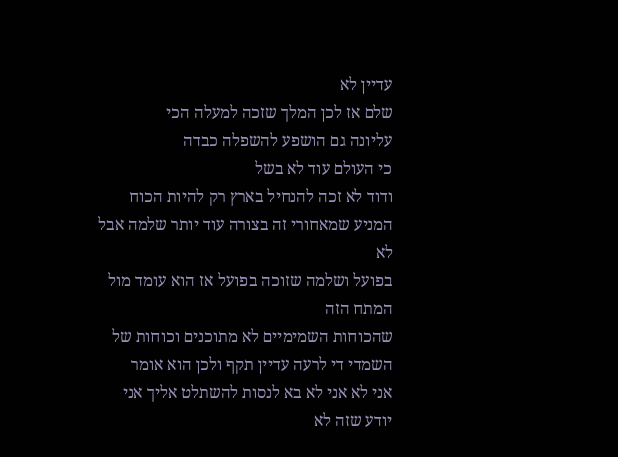עדיין לא
שלם אז לכן המלך שזכה למעלה הכי
עליונה גם הושפע להשפלה כבדה
כי העולם עוד לא בשל
ודוד לא זכה להנחיל בארץ רק להיות הכוח
המניע שמאחורי זה בצורה עוד יותר שלמה אבל
לא
בפועל ושלמה שזוכה בפועל אז הוא עומד מול
המתח הזה
שהכוחות השמימיים לא מתוכנים וכוחות של
השמדי די לרעה עדיין תקף ולכן הוא אומר
אני לא אני לא בא לנסות להשתלט אליך אני
יודע שזה לא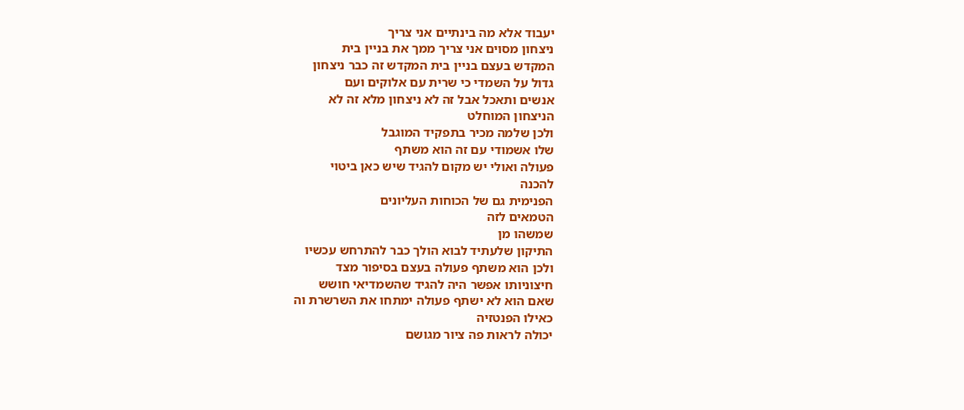יעבוד אלא מה בינתיים אני צריך
ניצחון מסוים אני צריך ממך את בניין בית
המקדש בעצם בניין בית המקדש זה כבר ניצחון
גדול על השמדי כי שרית עם אלוקים ועם
אנשים ותאכל אבל זה לא ניצחון מלא זה לא
הניצחון המוחלט
ולכן שלמה מכיר בתפקיד המוגבל
שלו אשמודי עם זה הוא משתף
פעולה ואולי יש מקום להגיד שיש כאן ביטוי
להכנה
הפנימית גם של הכוחות העליונים
הטמאים לזה
שמשהו מן
התיקון שלעתיד לבוא הולך כבר להתרחש עכשיו
ולכן הוא משתף פעולה בעצם בסיפור מצד
חיצוניותו אפשר היה להגיד שהשמדיאי חושש
שאם הוא לא ישתף פעולה ימתחו את השרשרת וה
כאילו הפנטזיה
יכולה לראות פה ציור מגושם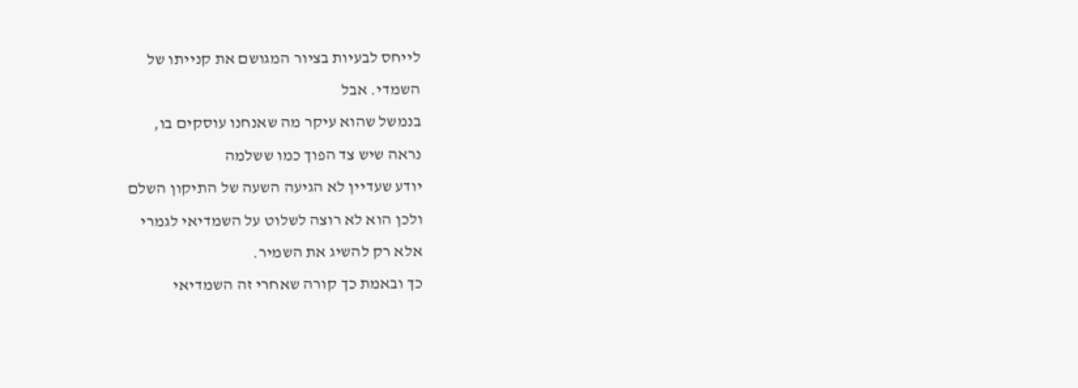לייחס לבעיות בציור המגושם את קנייתו של
השמדי. אבל
בנמשל שהוא עיקר מה שאנחנו עוסקים בו,
נראה שיש צד הפוך כמו ששלמה
יודע שעדיין לא הגיעה השעה של התיקון השלם
ולכן הוא לא רוצה לשלוט על השמדיאי לגמרי
אלא רק להשיג את השמיר.
כך ובאמת כך קורה שאחרי זה השמדיאי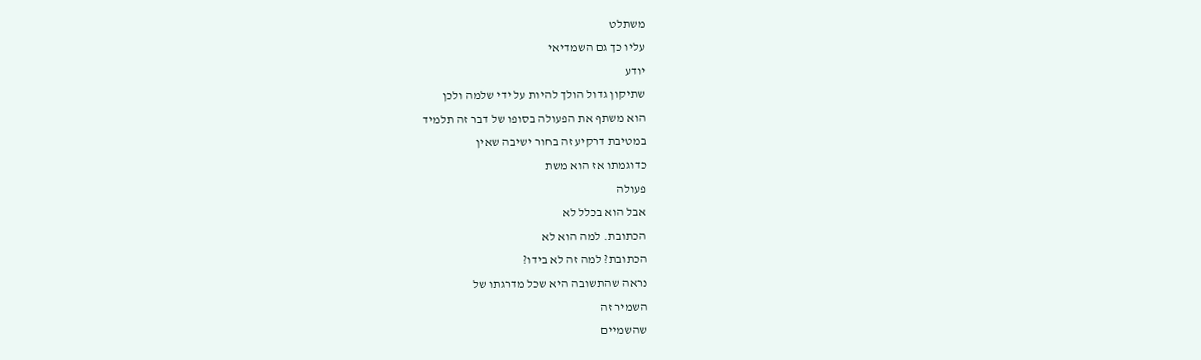משתלט
עליו כך גם השמדיאי
יודע
שתיקון גדול הולך להיות על ידי שלמה ולכן
הוא משתף את הפעולה בסופו של דבר זה תלמיד
במטיבת דרקיע זה בחור ישיבה שאין
כדוגמתו אז הוא משת
פעולה
אבל הוא בכלל לא
הכתובת. למה הוא לא
הכתובת? למה זה לא בידו?
נראה שהתשובה היא שכל מדרגתו של
השמיר זה
שהשמיים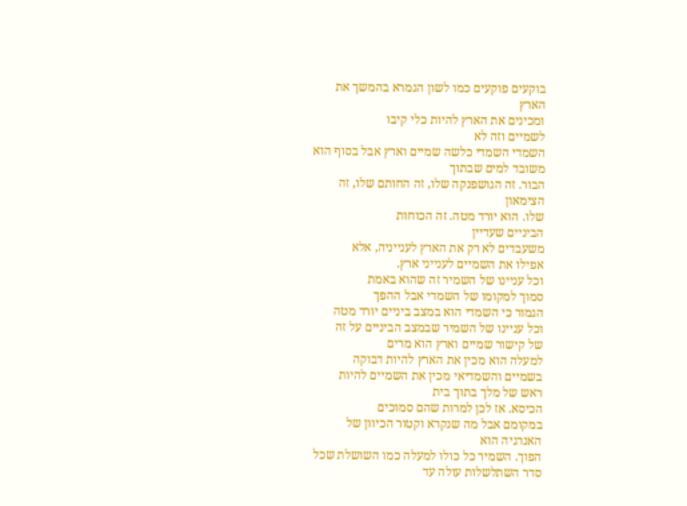בוקעים פוקעים כמו לשון הגמרא בהמשך את
הארץ
ומכינים את הארץ להיות כלי קיבו
לשמיים וזה לא
השמדי השמדי כלשה שמיים וארץ אבל בסוף הוא
משובד למים שבתוך
הבור. זה הגושפנקה שלו, זה החותם שלו, זה
הצימאון
שלו. הוא יורד מטה. זה הכוחות
הביניים שעדיין
משעבדים לא רק את הארץ לענייניה, אלא
אפילו את השמיים לענייני ארץ.
וכל עניינו של השמיר זה שהוא באמת
סמוך למקומו של השמדי אבל ההפך
הגמור כי השמדי הוא במצב ביניים יורד מטה
וכל עניינו של השמיר שבמצב הביניים על זה
של קישור שמיים וארץ הוא מרים
למעלה הוא מכין את הארץ להיות דבוקה
בשמיים והשמדיאי מכין את השמיים להיות
ראש של מלך בתוך בית
הכיסא. אז לכן למרות שהם סמוכים
במקומם אבל מה שנקרא וקטור הכיוון של
האנרגיה הוא
הפוך. השמיר כל כולו למעלה כמו השושלת שכל
סדר השתלשלות עולה עד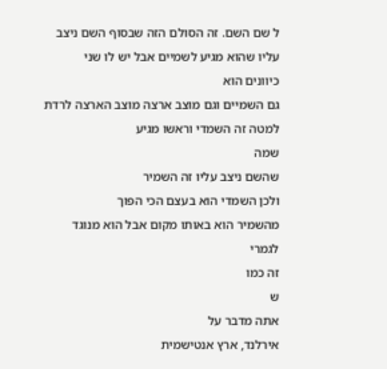ל שם השם. זה הסולם הזה שבסוף השם ניצב
עליו שהוא מגיע לשמיים אבל יש לו שני
כיוונים הוא
גם השמיים וגם מוצב ארצה מוצב הארצה לרדת
למטה זה השמדי וראשו מגיע
שמה
שהשם ניצב עליו זה השמיר
ולכן השמדי הוא בעצם הכי הפוך
מהשמיר הוא באותו מקום אבל הוא מנוגד
לגמרי
זה כמו
ש
אתה מדבר על
אירלנד, ארץ אנטישמית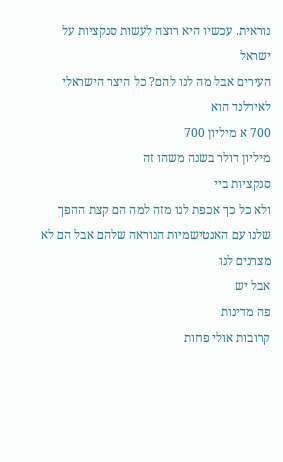נוראית. עכשיו היא רוצה לעשות סנקציות על
ישראל
העירים אבל מה לנו להם? כל היצר הישראלי
לאירלנד הוא
700 א מיליון 700
מיליון דולר בשנה משהו זה
סנקציות ביי
ולא כל כך אכפת לנו מזה למה הם קצת ההפך
שלנו עם האנטישמיות הנוראה שלהם אבל הם לא
מצרנים לנו
אבל יש
פה מדינות
קרובות אולי פחות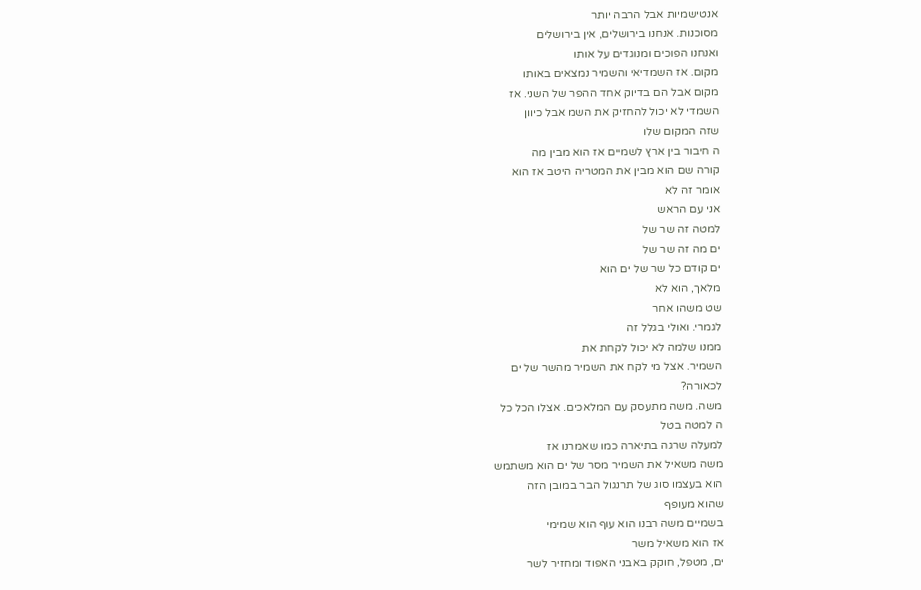אנטישמיות אבל הרבה יותר
מסוכנות. אנחנו בירושלים, אין בירושלים
ואנחנו הפוכים ומנוגדים על אותו
מקום. אז השמדיאי והשמיר נמצאים באותו
מקום אבל הם בדיוק אחד ההפר של השני. אז
השמדי לא יכול להחזיק את השמ אבל כיוון
שזה המקום שלו
ה חיבור בין ארץ לשמיים אז הוא מבין מה
קורה שם הוא מבין את המטריה היטב אז הוא
אומר זה לא
אני עם הראש
למטה זה שר של
ים מה זה שר של
ים קודם כל שר של ים הוא
מלאך, הוא לא
שט משהו אחר
לגמרי. ואולי בגלל זה
ממנו שלמה לא יכול לקחת את
השמיר. אצל מי לקח את השמיר מהשר של ים
לכאורה?
משה. משה מתעסק עם המלאכים. אצלו הכל כל
ה למטה בטל
למעלה שרגה בתיארה כמו שאמרנו אז
משה משאיל את השמיר מסר של ים הוא משתמש
הוא בעצמו סוג של תרנגול הבר במובן הזה
שהוא מעופף
בשמיים משה רבנו הוא עוף הוא שמימי
אז הוא משאיל משר
ים, מטפל, חוקק באבני האפוד ומחזיר לשר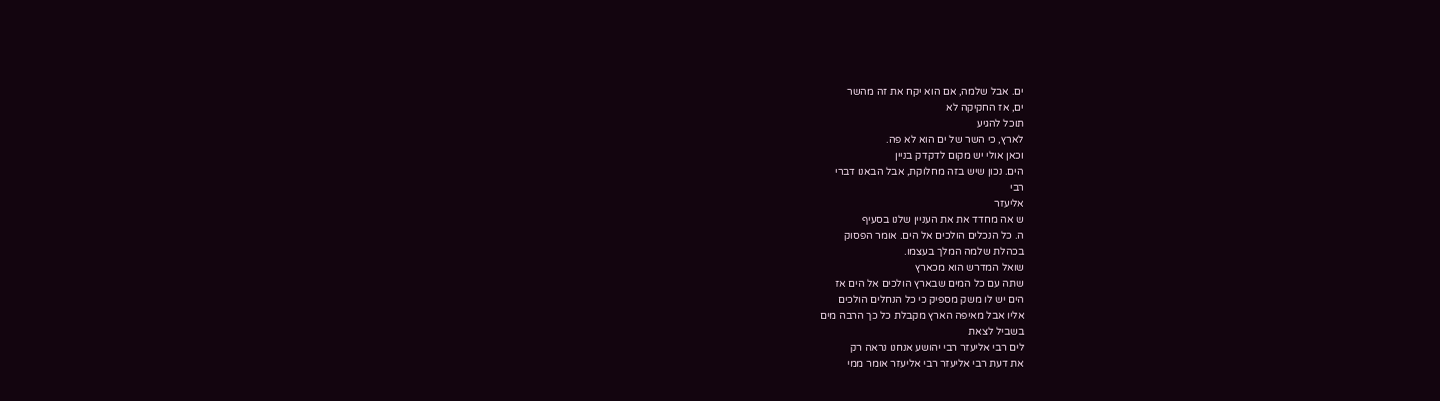ים. אבל שלמה, אם הוא יקח את זה מהשר
ים, אז החקיקה לא
תוכל להגיע
לארץ, כי השר של ים הוא לא פה.
וכאן אולי יש מקום לדקדק בניין
הים. נכון שיש בזה מחלוקת, אבל הבאנו דברי
רבי
אליעזר
ש אה מחדד את את העניין שלנו בסעיף
ה. כל הנכלים הולכים אל הים. אומר הפסוק
בכהלת שלמה המלך בעצמו.
שואל המדרש הוא מכארץ
שתה עם כל המים שבארץ הולכים אל הים אז
הים יש לו משק מספיק כי כל הנחלים הולכים
אליו אבל מאיפה הארץ מקבלת כל כך הרבה מים
בשביל לצאת
לים רבי אליעזר רבי יהושע אנחנו נראה רק
את דעת רבי אליעזר רבי אליעזר אומר ממי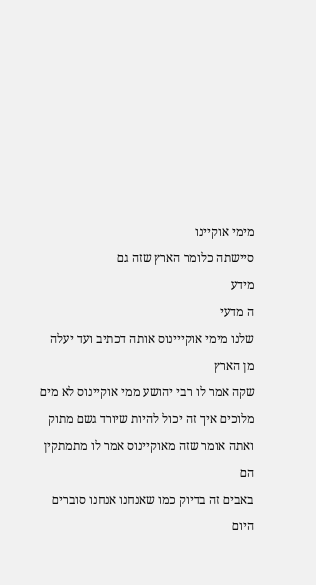מימי אוקיינו
סיישתה כלומר הארץ שזה גם
מידע
ה מדעי
שלנו מימי אוקייינוס אותה דכתיב ועד יעלה
מן הארץ
שקה אמר לו רבי יהושע ממי אוקיינוס לא מים
מלוכים איך זה יכול להיות שיורד גשם מתוק
ואתה אומר שזה מאוקיינוס אמר לו מתמתקין
הם
באבים זה בדיוק כמו שאנחנו אנחנו סוברים
היום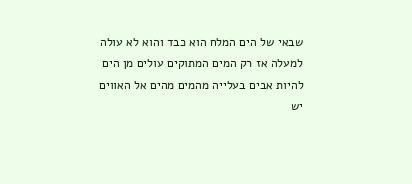שבאי של הים המלח הוא כבד והוא לא עולה
למעלה אז רק המים המתוקים עולים מן הים
להיות אבים בעלייה מהמים מהים אל האווים
יש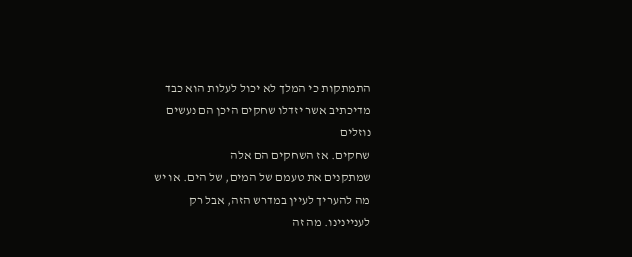התמתקות כי המלך לא יכול לעלות הוא כבד
מדיכתיב אשר יזדלו שחקים היכן הם נעשים
נוזלים
שחקים. אז השחקים הם אלה
שמתקנים את טעמם של המים, של הים. או יש
מה להעריך לעיין במדרש הזה, אבל רק
לעניינינו. מה זה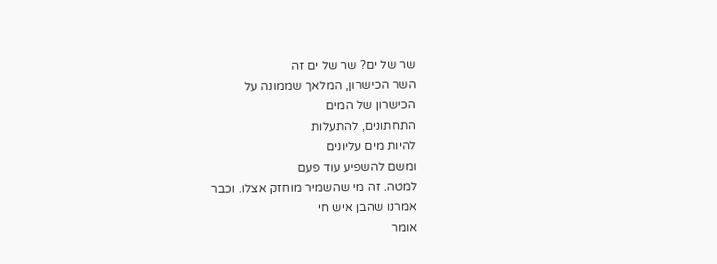שר של ים? שר של ים זה
השר הכישרון, המלאך שממונה על
הכישרון של המים
התחתונים, להתעלות
להיות מים עליונים
ומשם להשפיע עוד פעם
למטה. זה מי שהשמיר מוחזק אצלו. וכבר
אמרנו שהבן איש חי
אומר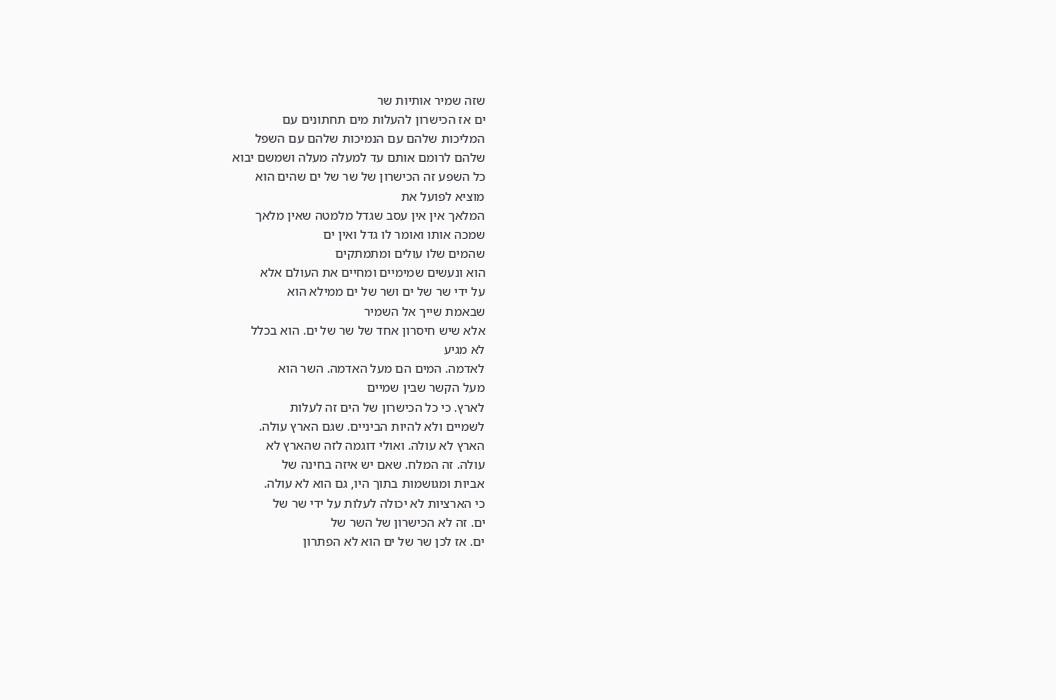שזה שמיר אותיות שר
ים אז הכישרון להעלות מים תחתונים עם
המליכות שלהם עם הנמיכות שלהם עם השפל
שלהם לרומם אותם עד למעלה מעלה ושמשם יבוא
כל השפע זה הכישרון של שר של ים שהים הוא
מוציא לפועל את
המלאך אין אין עסב שגדל מלמטה שאין מלאך
שמכה אותו ואומר לו גדל ואין ים
שהמים שלו עולים ומתמתקים
הוא ונעשים שמימיים ומחיים את העולם אלא
על ידי שר של ים ושר של ים ממילא הוא
שבאמת שייך אל השמיר
אלא שיש חיסרון אחד של שר של ים. הוא בכלל
לא מגיע
לאדמה. המים הם מעל האדמה. השר הוא
מעל הקשר שבין שמיים
לארץ. כי כל הכישרון של הים זה לעלות
לשמיים ולא להיות הביניים. שגם הארץ עולה.
הארץ לא עולה. ואולי דוגמה לזה שהארץ לא
עולה. זה המלח. שאם יש איזה בחינה של
אביות ומגושמות בתוך היו, גם הוא לא עולה.
כי הארציות לא יכולה לעלות על ידי שר של
ים. זה לא הכישרון של השר של
ים. אז לכן שר של ים הוא לא הפתרון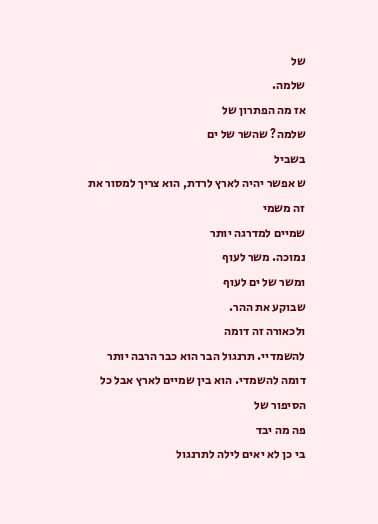של
שלמה.
אז מה הפתרון של
שלמה? שהשר של ים
בשביל
ש אפשר יהיה לארץ לרדת, הוא צריך למסור את
זה משמי
שמיים למדרגה יותר
נמוכה. משר לעוף
ומשר של ים לעוף
שבוקע את ההר.
ולכאורה זה דומה
להשמדיי. תרנגול הבר הוא כבר הרבה יותר
דומה להשמדי. הוא בין שמיים לארץ אבל כל
הסיפור של
פה מה יבד
בי כן לא יאים לילה לתרנגול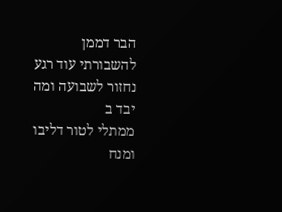הבר דממן
להשבורתי עוד רגע נחזור לשבועה ומה יבד ב
ממתלי לטור דליבו
ומנח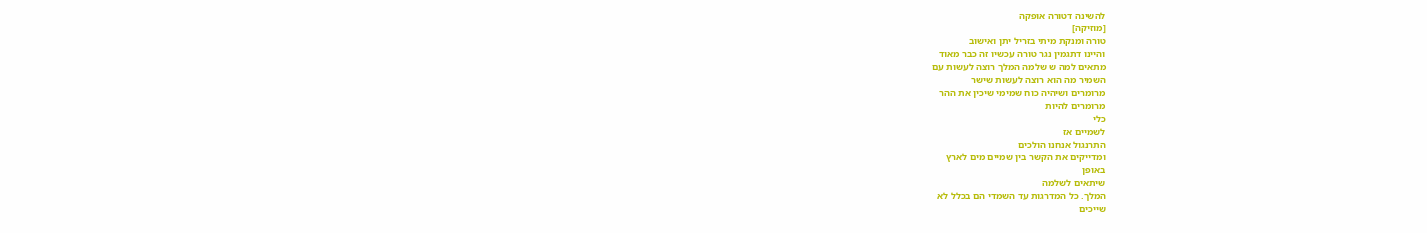להשינה דטורה אופקה
[מוזיקה]
טורה ומנקת מיתי בזריל יתן ואישוב
והיינו דתגמין נגר טורה עכשיו זה כבר מאוד
מתאים למה ש שלמה המלך רוצה לעשות עם
השמיר מה הוא רוצה לעשות שישר
מרומרים ושיהיה כוח שמימי שיכין את ההר
מרומרים להיות
כלי
לשמיים אז
התרנגול אנחנו הולכים
ומדייקים את הקשר בין שמיים מים לארץ
באופן
שיתאים לשלמה
המלך. כל המדרגות עד השמדי הם בכלל לא
שייכים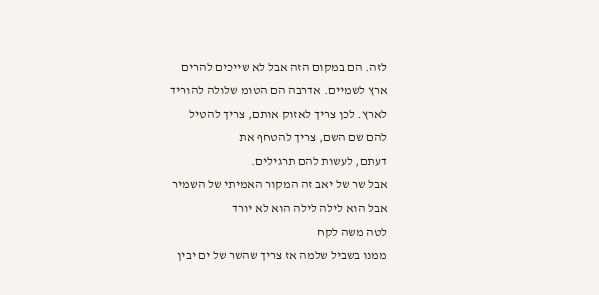לזה. הם במקום הזה אבל לא שייכים להרים
ארץ לשמיים. אדרבה הם הטומ שלולה להוריד
לארץ. לכן צריך לאזוק אותם, צריך להטיל
להם שם השם, צריך להטחף את
דעתם, לעשות להם תרגילים.
אבל שר של יאב זה המקור האמיתי של השמיר
אבל הוא לילה לילה הוא לא יורד
לטה משה לקח
ממנו בשביל שלמה אז צריך שהשר של ים יבין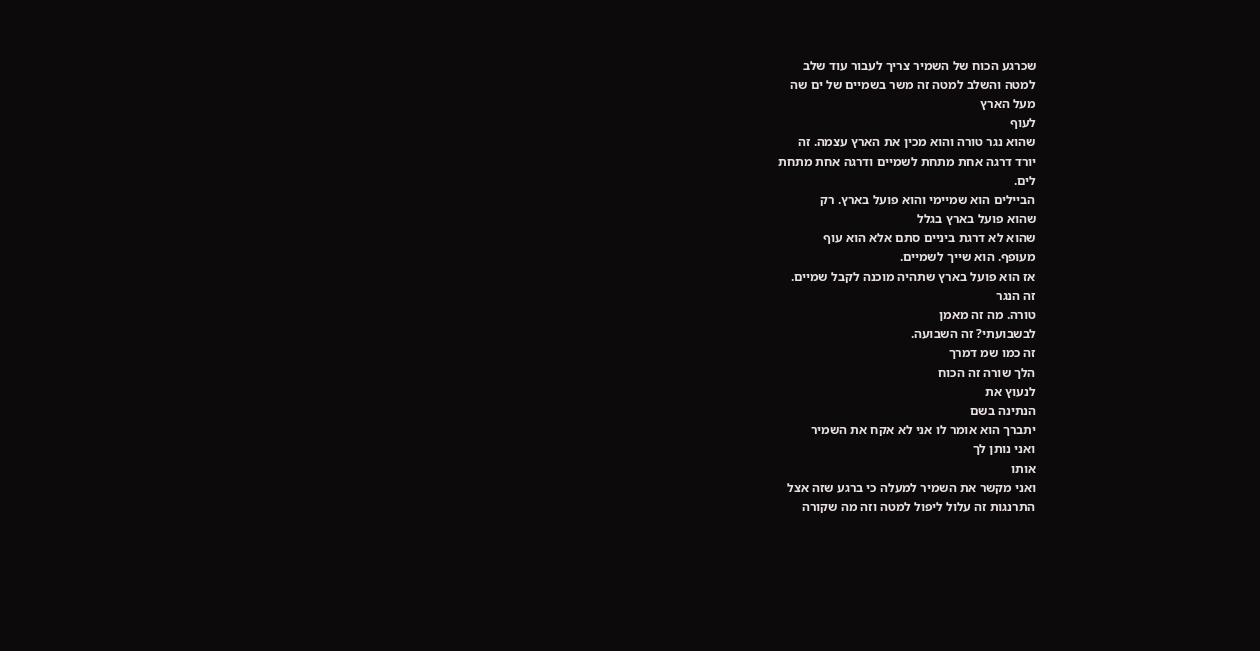שכרגע הכוח של השמיר צריך לעבור עוד שלב
למטה והשלב למטה זה משר בשמיים של ים שה
מעל הארץ
לעוף
שהוא נגר טורה והוא מכין את הארץ עצמה. זה
יורד דרגה אחת מתחת לשמיים ודרגה אחת מתחת
לים.
הביילים הוא שמיימי והוא פועל בארץ. רק
שהוא פועל בארץ בגלל
שהוא לא דרגת ביניים סתם אלא הוא עוף
מעופף. הוא שייך לשמיים.
אז הוא פועל בארץ שתהיה מוכנה לקבל שמיים.
זה הנגר
טורה. מה זה מאמן
לבשבועתי? זה השבועה.
זה כמו שמ דמרך
הלך שורה זה הכוח
לנעוץ את
הנתינה בשם
יתברך הוא אומר לו אני לא אקח את השמיר
ואני נותן לך
אותו
ואני מקשר את השמיר למעלה כי ברגע שזה אצל
התרנגות זה עלול ליפול למטה וזה מה שקורה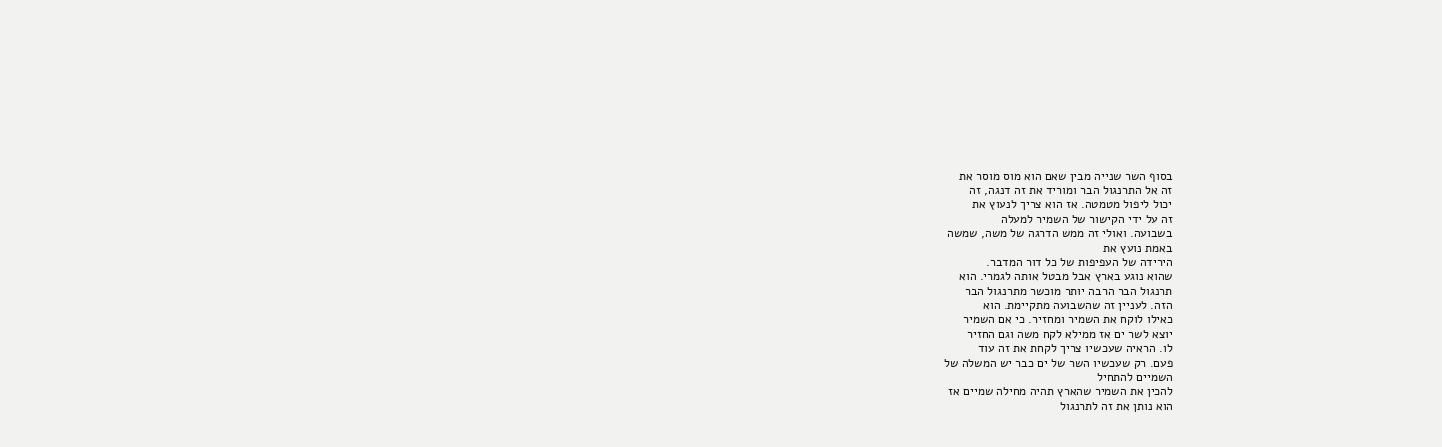בסוף השר שנייה מבין שאם הוא מוס מוסר את
זה אל התרנגול הבר ומוריד את זה דנגה, זה
יכול ליפול מטמטה. אז הוא צריך לנעוץ את
זה על ידי הקישור של השמיר למעלה
בשבועה. ואולי זה ממש הדרגה של משה, שמשה
באמת נועץ את
הירידה של העפיפות של כל דור המדבר.
שהוא נוגע בארץ אבל מבטל אותה לגמרי. הוא
תרנגול הבר הרבה יותר מוכשר מתרנגול הבר
הזה. לעניין זה שהשבועה מתקיימת. הוא
כאילו לוקח את השמיר ומחזיר. כי אם השמיר
יוצא לשר ים אז ממילא לקח משה וגם החזיר
לו. הראיה שעכשיו צריך לקחת את זה עוד
פעם. רק שעכשיו השר של ים כבר יש המשלה של
השמיים להתחיל
להכין את השמיר שהארץ תהיה מחילה שמיים אז
הוא נותן את זה לתרנגול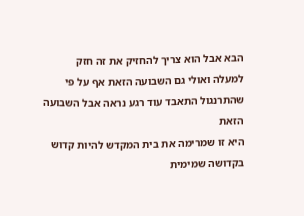הבא אבל הוא צריך להחזיק את זה חזק
למעלה ואולי גם השבועה הזאת אף על פי
שהתרנגול התאבד עוד רגע נראה אבל השבועה
הזאת
היא זו שמרימה את בית המקדש להיות קדוש
בקדושה שמימית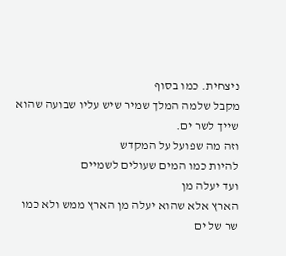ניצחית. כמו בסוף
מקבל שלמה המלך שמיר שיש עליו שבועה שהוא
שייך לשר ים.
וזה מה שפועל על המקדש
להיות כמו המים שעולים לשמיים
ועד יעלה מן
הארץ אלא שהוא יעלה מן הארץ ממש ולא כמו
שר של ים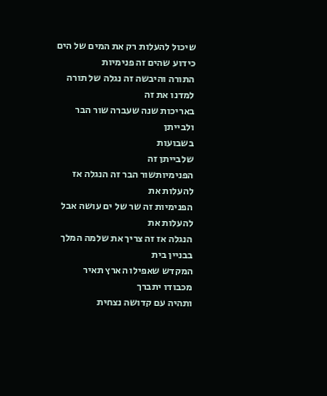שיכול להעלות רק את המים של הים
כידוע שהים זה פנימיות
התורה והיבשה זה נגלה של תורה למדנו את זה
באריכות שנה שעברה שור הבר ולבייתן
בשבועות
שלבייתן זה
הפנימיותשור הבר זה הנגלה אז להעלות את
הפנימיות זה שר של ים עושה אבל להעלות את
הנגלה אז זה צריך את שלמה המלך בבניין בית
המקדש שאפילו הארץ תאיר מכבודו יתברך
ותהיה עם קדושה נצחית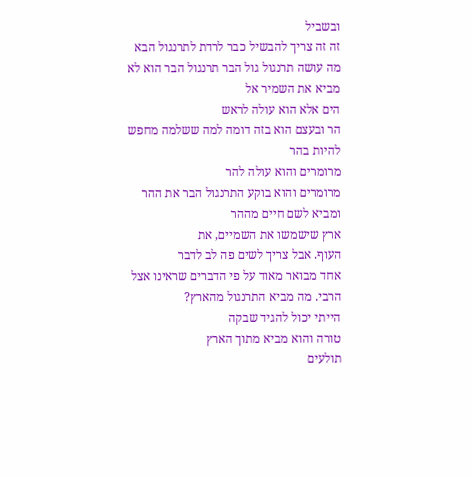ובשביל
זה זה צריך להבשיל כבר לרדת לתרנגול הבא
מה עושה תרנגול גול הבר תרנגול הבר הוא לא
מביא את השמיר אל
הים אלא הוא עולה לראש
הר ובעצם הוא בזה דומה למה ששלמה מחפש
להיות בהר
מרומרים והוא עולה להר
מרומרים והוא בוקע התרנגול הבר את ההר
ומביא לשם חיים מההר
ארץ שישמשו את השמיים, את
העוף. אבל צריך לשים פה לב לדבר
אחד מבואר מאוד על פי הדברים שראינו אצל
הרבי. מה מביא התרנגול מהארץ?
הייתי יכול להגיד שבקה
טורה והוא מביא מתוך הארץ
תולעים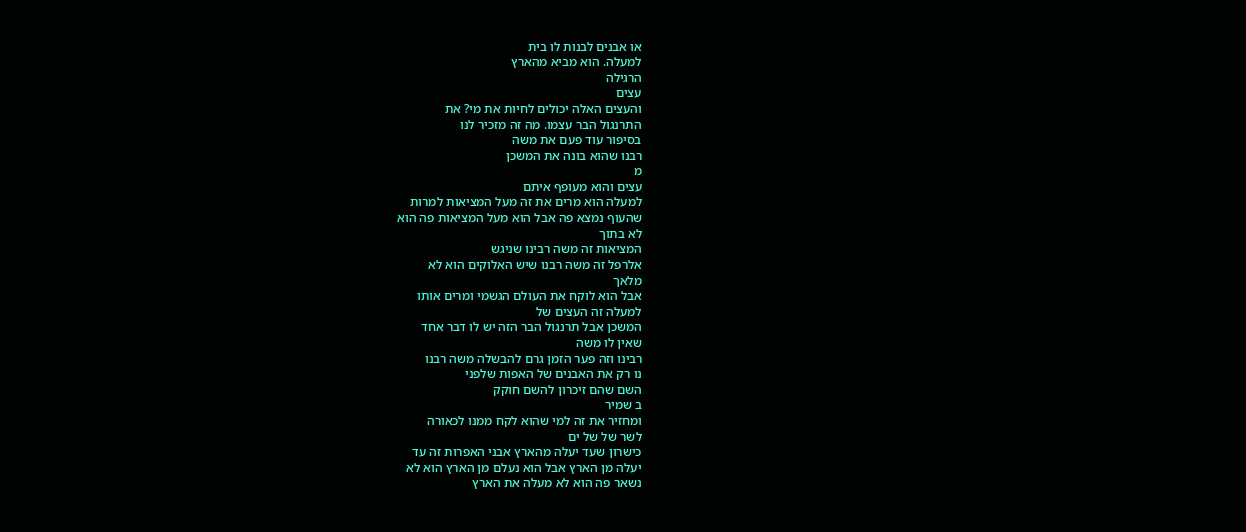או אבנים לבנות לו בית
למעלה. הוא מביא מהארץ
הרגילה
עצים
והעצים האלה יכולים לחיות את מי? את
התרנגול הבר עצמו. מה זה מזכיר לנו
בסיפור עוד פעם את משה
רבנו שהוא בונה את המשכן
מ
עצים והוא מעופף איתם
למעלה הוא מרים את זה מעל המציאות למרות
שהעוף נמצא פה אבל הוא מעל המציאות פה הוא
לא בתוך
המציאות זה משה רבינו שניגש
אלרפל זה משה רבנו שיש האלוקים הוא לא
מלאך
אבל הוא לוקח את העולם הגשמי ומרים אותו
למעלה זה העצים של
המשכן אבל תרנגול הבר הזה יש לו דבר אחד
שאין לו משה
רבינו וזה פער הזמן גרם להבשלה משה רבנו
נו רק את האבנים של האפות שלפני
השם שהם זיכרון להשם חוקק
ב שמיר
ומחזיר את זה למי שהוא לקח ממנו לכאורה
לשר של של ים
כישרון שעד יעלה מהארץ אבני האפרות זה עד
יעלה מן הארץ אבל הוא נעלם מן הארץ הוא לא
נשאר פה הוא לא מעלה את הארץ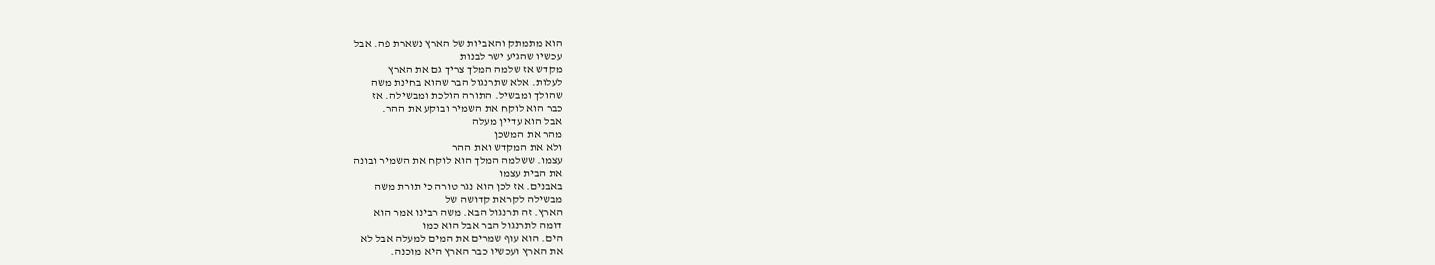הוא מתמתק והאביות של הארץ נשארת פה. אבל
עכשיו שהגיע ישר לבנות
מקדש אז שלמה המלך צריך גם את הארץ
לעלות. אלא שתרנגול הבר שהוא בחינת משה
שהולך ומבשיל. התורה הולכת ומבשילה. אז
כבר הוא לוקח את השמיר ובוקע את ההר.
אבל הוא עדיין מעלה
מהר את המשכן
ולא את המקדש ואת ההר
עצמו. ששלמה המלך הוא לוקח את השמיר ובונה
את הבית עצמו
באבנים. אז לכן הוא נגר טורה כי תורת משה
מבשילה לקראת קדושה של
הארץ. זה תרנגול הבא. משה רבינו אמר הוא
דומה לתרנגול הבר אבל הוא כמו
הים. הוא עוף שמרים את המים למעלה אבל לא
את הארץ ועכשיו כבר הארץ היא מוכנה.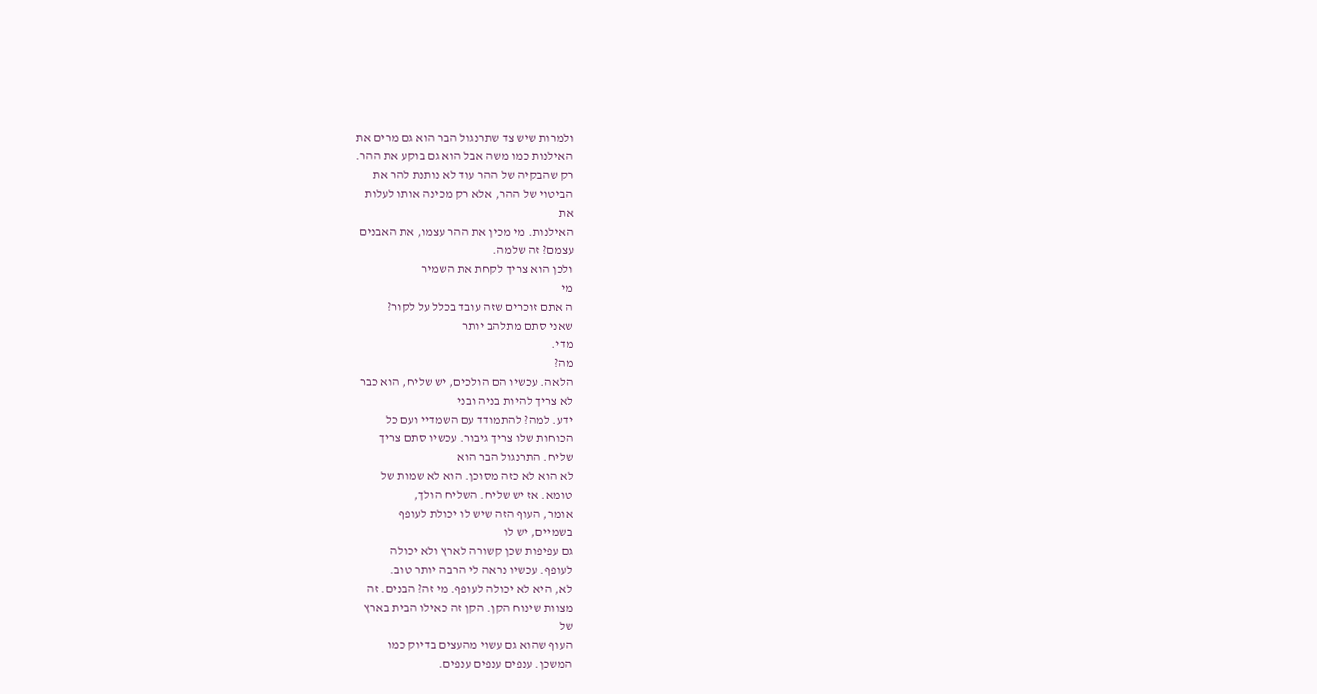ולמרות שיש צד שתרנגול הבר הוא גם מרים את
האילנות כמו משה אבל הוא גם בוקע את ההר.
רק שהבקיה של ההר עוד לא נותנת להר את
הביטוי של ההר, אלא רק מכינה אותו לעלות
את
האילנות. מי מכין את ההר עצמו, את האבנים
עצמם? זה שלמה.
ולכן הוא צריך לקחת את השמיר
מי
ה אתם זוכרים שזה עובד בכלל על לקור?
שאני סתם מתלהב יותר
מדי.
מה?
הלאה. עכשיו הם הולכים, יש שליח, הוא כבר
לא צריך להיות בניה ובני
ידע. למה? להתמודד עם השמדיי ועם כל
הכוחות שלו צריך גיבור. עכשיו סתם צריך
שליח. התרנגול הבר הוא
לא הוא לא כזה מסוכן. הוא לא שמות של
טומא. אז יש שליח. השליח הולך,
אומר, העוף הזה שיש לו יכולת לעופף
בשמיים, יש לו
גם עפיפות שכן קשורה לארץ ולא יכולה
לעופף. עכשיו נראה לי הרבה יותר טוב.
לא, היא לא יכולה לעופף. מי זה? הבנים. זה
מצוות שינוח הקן. הקן זה כאילו הבית בארץ
של
העוף שהוא גם עשוי מהעצים בדיוק כמו
המשכן. ענפים ענפים ענפים.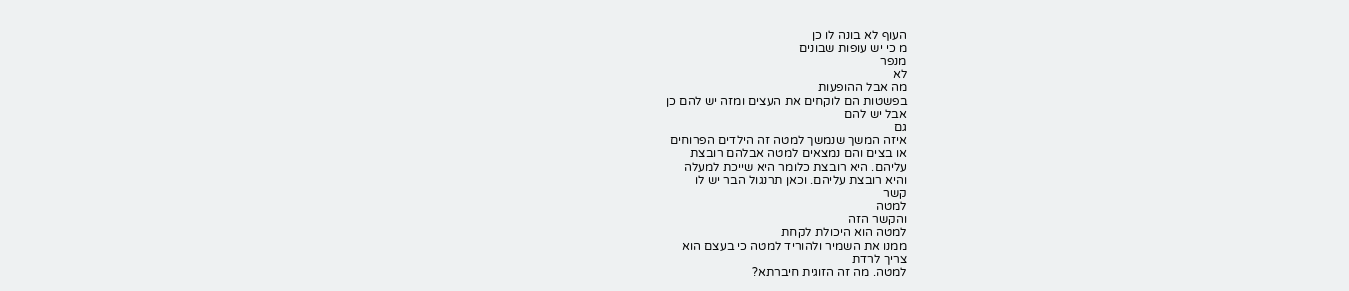העוף לא בונה לו כן
מ כי יש עופות שבונים
מנפר
לא
מה אבל ההופעות
בפשטות הם לוקחים את העצים ומזה יש להם כן
אבל יש להם
גם
איזה המשך שנמשך למטה זה הילדים הפרוחים
או בצים והם נמצאים למטה אבלהם רובצת
עליהם. היא רובצת כלומר היא שייכת למעלה
והיא רובצת עליהם. וכאן תרנגול הבר יש לו
קשר
למטה
והקשר הזה
למטה הוא היכולת לקחת
ממנו את השמיר ולהוריד למטה כי בעצם הוא
צריך לרדת
למטה. מה זה הזוגית חיברתא?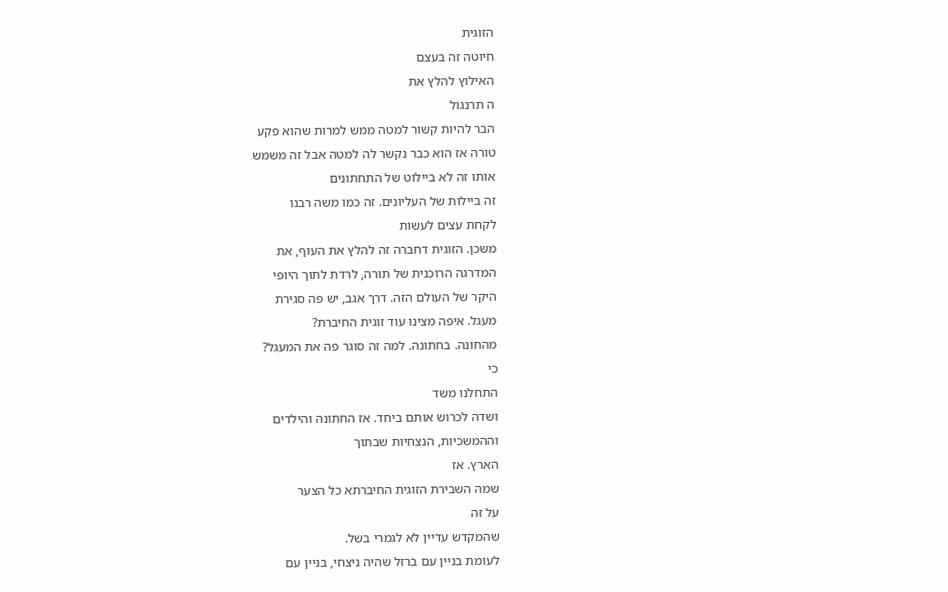הזוגית
חיוטה זה בעצם
האילוץ להלץ את
ה תרנגול
הבר להיות קשור למטה ממש למרות שהוא פקע
טורה אז הוא כבר נקשר לה למטה אבל זה משמש
אותו זה לא ביילוט של התחתונים
זה ביילות של העליונים. זה כמו משה רבנו
לקחת עצים לעשות
משכן. הזוגית דחברה זה להלץ את העוף, את
המדרגה הרוכנית של תורה, לרדת לתוך היופי
היקר של העולם הזה. דרך אגב, יש פה סגירת
מעגל. איפה מצינו עוד זוגית החיברת?
מהחונה. בחתונה. למה זה סוגר פה את המעגל?
כי
התחלנו משד
ושדה לכרוש אותם ביחד. אז החתונה והילדים
וההמשכיות, הנצחיות שבתוך
הארץ. אז
שמה השבירת הזוגית החיברתא כל הצער
על זה
שהמקדש עדיין לא לגמרי בשל.
לעומת בניין עם ברזל שהיה ניצחי, בניין עם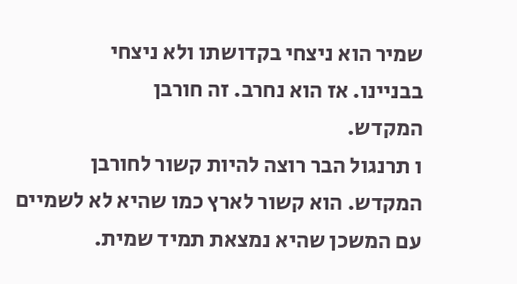שמיר הוא ניצחי בקדושתו ולא ניצחי
בבניינו. אז הוא נחרב. זה חורבן
המקדש.
ו תרנגול הבר רוצה להיות קשור לחורבן
המקדש. הוא קשור לארץ כמו שהיא לא לשמיים
עם המשכן שהיא נמצאת תמיד שמית.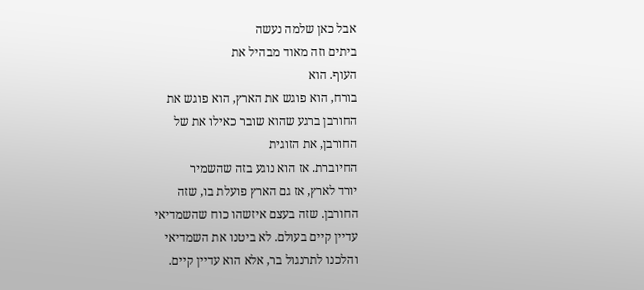אבל כאן שלמה נעשה
ביתים וזה מאוד מבהיל את
העוף. הוא
בורח, הוא פוגש את הארץ, הוא פוגש את
החורבן ברגע שהוא שובר כאילו את של
החורבן, את הזוגית
החיוברת. אז הוא נוגע בזה שהשמיר
יורד לארץ, אז גם הארץ פועלת בו, שזה
החורבן. שזה בעצם איזשהו כוח שהשמדיאי
עדיין קיים בעולם. לא ביטנו את השמדיאי
והלכנו לתרנגול בר, אלא הוא עדיין קיים.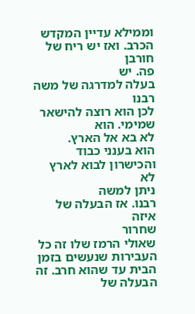וממילא עדיין המקדש
הכרב. ואז יש ריח של חורבן
פה. יש
בעלה למדרגה של משה רבנו
לכן הוא רוצה להישאר שמימי. הוא
לא בא אל הארץ.
הוא בענני כבוד והכישרון לבוא לארץ לא
ניתן למשה
רבנו. אז הבעלה של איזה
שחרור
שאולי הרמז שלו זה כל העבירות שנעשים בזמן
הבית עד שהוא חרב. זה הבעלה של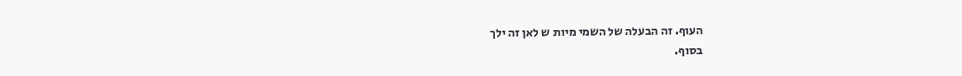העוף. זה הבעלה של השמי מיות ש לאן זה ילך
בסוף.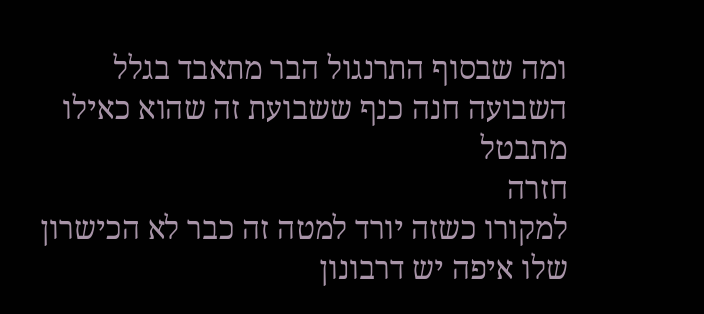ומה שבסוף התרנגול הבר מתאבד בגלל
השבועה חנה כנף ששבועת זה שהוא כאילו
מתבטל
חזרה
למקורו כשזה יורד למטה זה כבר לא הכישרון
שלו איפה יש דרבונון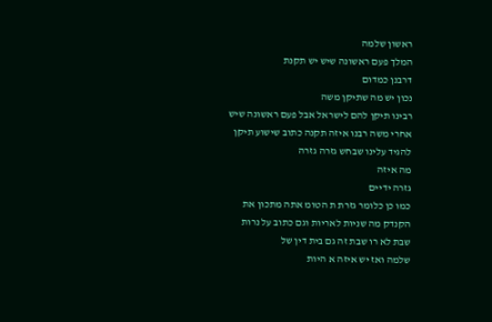ראשון שלמה
המלך פעם ראשונה שיש יש תקנת
דרבנן כמדום
נכון יש מה שתיקן משה
רבינו תיקן להם לישראל אבל פעם ראשונה שיש
אחרי משה רבנו איזה תקנה כתוב שישוע תיקן
להגיד עלינו שבחש גזרה גזרה
מה איזה
גזרה ידיים
כמו כן כלומר גזרת ת הטומ אתה מתכון את
הקנדק מה שניות לאריות וגם כתוב על נרות
שבת לא רו שבת זה גם בית דין של
שלמה ואז יש איזה א היות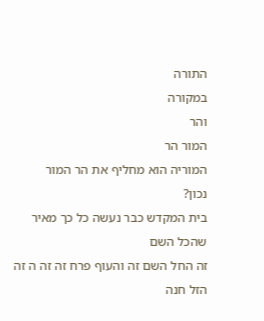התורה
במקורה
והר
המור הר
המוריה הוא מחליף את הר המור
נכון?
בית המקדש כבר נעשה כל כך מאיר שהכל השם
זה החל השם זה והעוף פרח זה זה ה זה
הזל חנה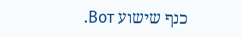כנף שישוע Вот.